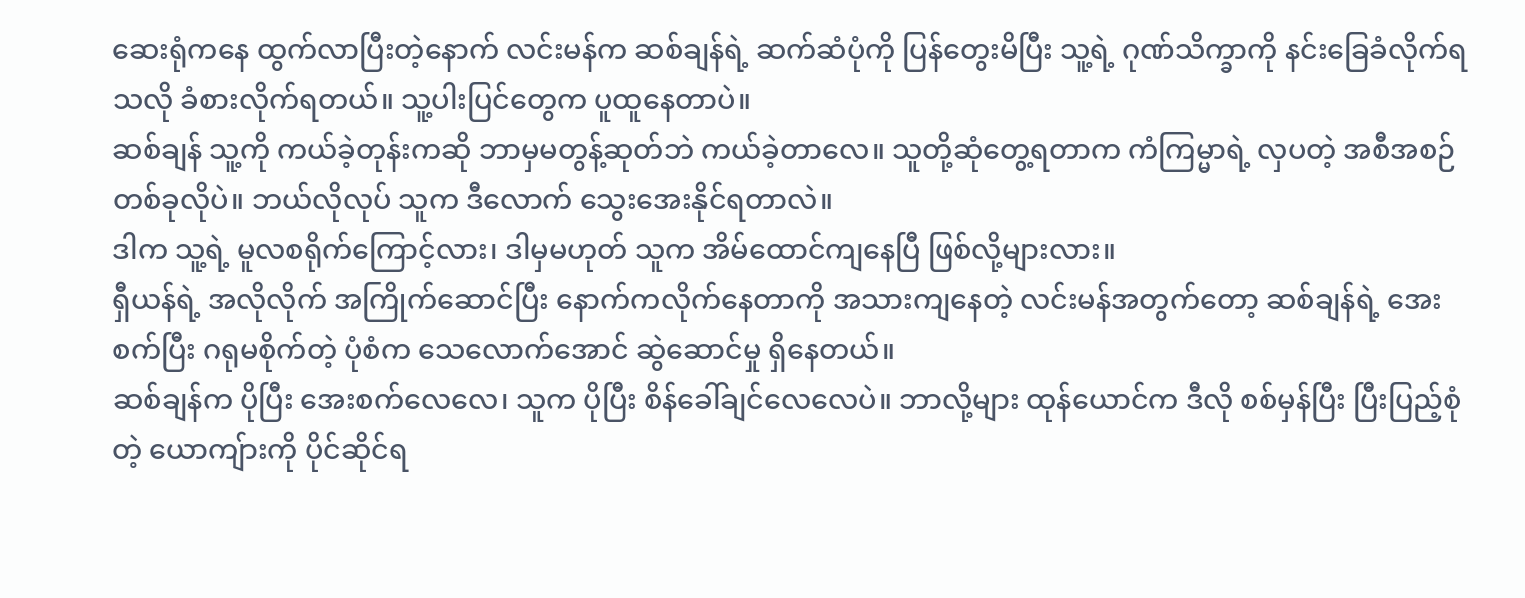ဆေးရုံကနေ ထွက်လာပြီးတဲ့နောက် လင်းမန်က ဆစ်ချန်ရဲ့ ဆက်ဆံပုံကို ပြန်တွေးမိပြီး သူ့ရဲ့ ဂုဏ်သိက္ခာကို နင်းခြေခံလိုက်ရသလို ခံစားလိုက်ရတယ်။ သူ့ပါးပြင်တွေက ပူထူနေတာပဲ။
ဆစ်ချန် သူ့ကို ကယ်ခဲ့တုန်းကဆို ဘာမှမတွန့်ဆုတ်ဘဲ ကယ်ခဲ့တာလေ။ သူတို့ဆုံတွေ့ရတာက ကံကြမ္မာရဲ့ လှပတဲ့ အစီအစဉ်တစ်ခုလိုပဲ။ ဘယ်လိုလုပ် သူက ဒီလောက် သွေးအေးနိုင်ရတာလဲ။
ဒါက သူ့ရဲ့ မူလစရိုက်ကြောင့်လား၊ ဒါမှမဟုတ် သူက အိမ်ထောင်ကျနေပြီ ဖြစ်လို့များလား။
ရှီယန်ရဲ့ အလိုလိုက် အကြိုက်ဆောင်ပြီး နောက်ကလိုက်နေတာကို အသားကျနေတဲ့ လင်းမန်အတွက်တော့ ဆစ်ချန်ရဲ့ အေးစက်ပြီး ဂရုမစိုက်တဲ့ ပုံစံက သေလောက်အောင် ဆွဲဆောင်မှု ရှိနေတယ်။
ဆစ်ချန်က ပိုပြီး အေးစက်လေလေ၊ သူက ပိုပြီး စိန်ခေါ်ချင်လေလေပဲ။ ဘာလို့များ ထုန်ယောင်က ဒီလို စစ်မှန်ပြီး ပြီးပြည့်စုံတဲ့ ယောကျ်ားကို ပိုင်ဆိုင်ရ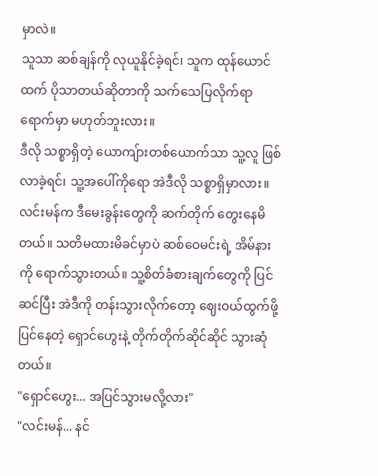မှာလဲ။
သူသာ ဆစ်ချန်ကို လုယူနိုင်ခဲ့ရင်၊ သူက ထုန်ယောင်ထက် ပိုသာတယ်ဆိုတာကို သက်သေပြလိုက်ရာ ရောက်မှာ မဟုတ်ဘူးလား။
ဒီလို သစ္စာရှိတဲ့ ယောကျ်ားတစ်ယောက်သာ သူ့လူ ဖြစ်လာခဲ့ရင်၊ သူ့အပေါ်ကိုရော အဲဒီလို သစ္စာရှိမှာလား။
လင်းမန်က ဒီမေးခွန်းတွေကို ဆက်တိုက် တွေးနေမိတယ်။ သတိမထားမိခင်မှာပဲ ဆစ်ဝေမင်းရဲ့ အိမ်နားကို ရောက်သွားတယ်။ သူ့စိတ်ခံစားချက်တွေကို ပြင်ဆင်ပြီး အဲဒီကို တန်းသွားလိုက်တော့ ဈေးဝယ်ထွက်ဖို့ ပြင်နေတဲ့ ရှောင်ဟွေးနဲ့ တိုက်တိုက်ဆိုင်ဆိုင် သွားဆုံတယ်။
"ရှောင်ဟွေး... အပြင်သွားမလို့လား"
"လင်းမန်... နင်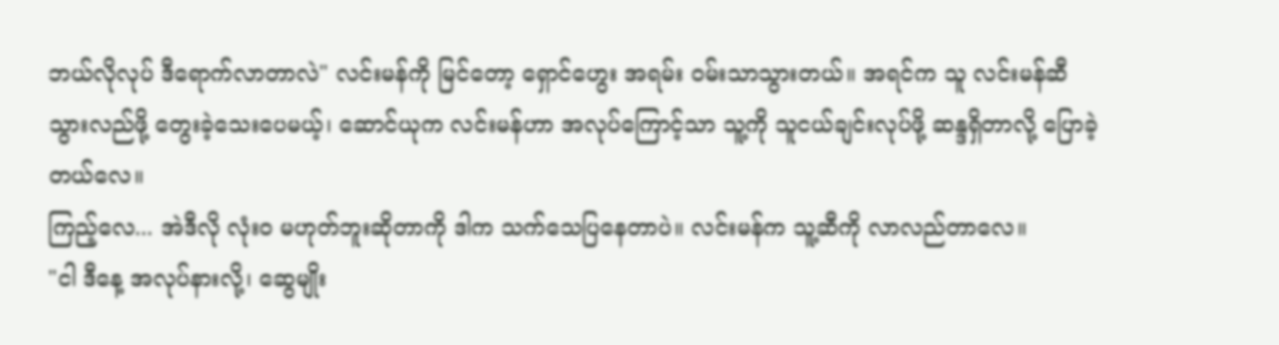ဘယ်လိုလုပ် ဒီရောက်လာတာလဲ" လင်းမန်ကို မြင်တော့ ရှောင်ဟွေး အရမ်း ဝမ်းသာသွားတယ်။ အရင်က သူ လင်းမန်ဆီ သွားလည်ဖို့ တွေးခဲ့သေးပေမယ့်၊ ဆောင်ယုက လင်းမန်ဟာ အလုပ်ကြောင့်သာ သူ့ကို သူငယ်ချင်းလုပ်ဖို့ ဆန္ဒရှိတာလို့ ပြောခဲ့တယ်လေ။
ကြည့်လေ... အဲဒီလို လုံးဝ မဟုတ်ဘူးဆိုတာကို ဒါက သက်သေပြနေတာပဲ။ လင်းမန်က သူ့ဆီကို လာလည်တာလေ။
"ငါ ဒီနေ့ အလုပ်နားလို့၊ ဆွေမျိုး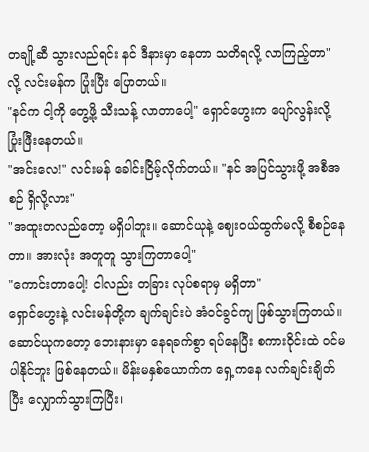တချို့ဆီ သွားလည်ရင်း နင် ဒီနားမှာ နေတာ သတိရလို့ လာကြည့်တာ" လို့ လင်းမန်က ပြုံးပြီး ပြောတယ်။
"နင်က ငါ့ကို တွေ့ဖို့ သီးသန့် လာတာပေါ့" ရှောင်ဟွေးက ပျော်လွန်းလို့ ပြုံးဖြီးနေတယ်။
"အင်းလေ!" လင်းမန် ခေါင်းငြိမ့်လိုက်တယ်။ "နင် အပြင်သွားဖို့ အစီအစဉ် ရှိလို့လား"
"အထူးတလည်တော့ မရှိပါဘူး။ ဆောင်ယုနဲ့ ဈေးဝယ်ထွက်မလို့ စီစဉ်နေတာ။ အားလုံး အတူတူ သွားကြတာပေါ့"
"ကောင်းတာပေါ့! ငါလည်း တခြား လုပ်စရာမှ မရှိတာ"
ရှောင်ဟွေးနဲ့ လင်းမန်တို့က ချက်ချင်းပဲ အံဝင်ခွင်ကျ ဖြစ်သွားကြတယ်။ ဆောင်ယုကတော့ ဘေးနားမှာ နေရခက်စွာ ရပ်နေပြီး စကားဝိုင်းထဲ ဝင်မပါနိုင်ဘူး ဖြစ်နေတယ်။ မိန်းမနှစ်ယောက်က ရှေ့ကနေ လက်ချင်းချိတ်ပြီး လျှောက်သွားကြပြီး၊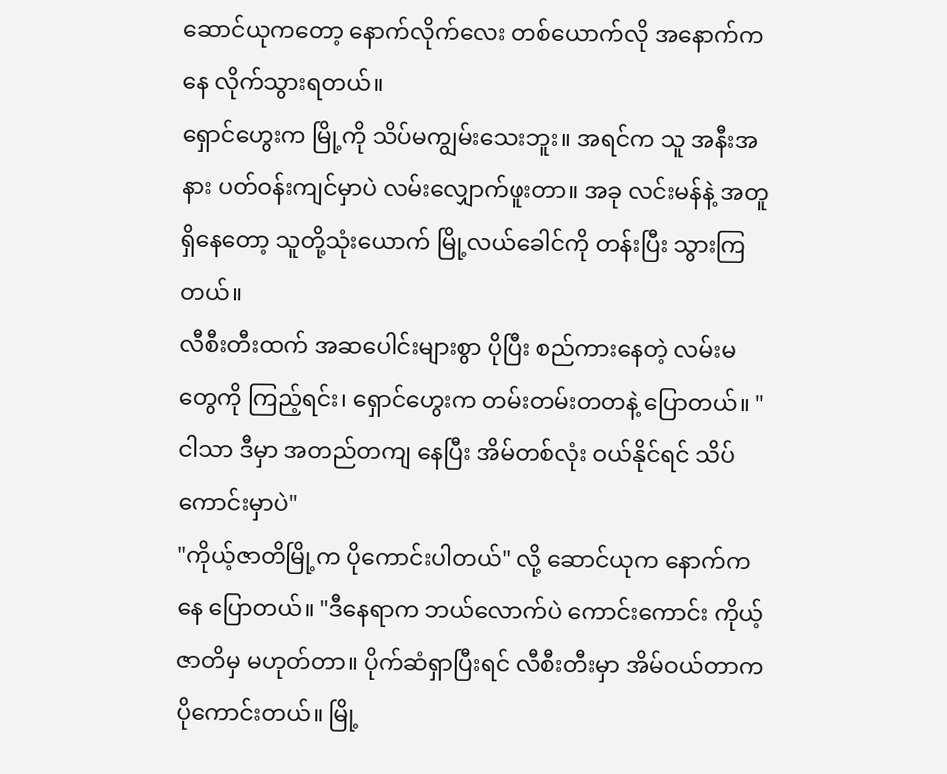ဆောင်ယုကတော့ နောက်လိုက်လေး တစ်ယောက်လို အနောက်ကနေ လိုက်သွားရတယ်။
ရှောင်ဟွေးက မြို့ကို သိပ်မကျွမ်းသေးဘူး။ အရင်က သူ အနီးအနား ပတ်ဝန်းကျင်မှာပဲ လမ်းလျှောက်ဖူးတာ။ အခု လင်းမန်နဲ့ အတူရှိနေတော့ သူတို့သုံးယောက် မြို့လယ်ခေါင်ကို တန်းပြီး သွားကြတယ်။
လီစီးတီးထက် အဆပေါင်းများစွာ ပိုပြီး စည်ကားနေတဲ့ လမ်းမတွေကို ကြည့်ရင်း၊ ရှောင်ဟွေးက တမ်းတမ်းတတနဲ့ ပြောတယ်။ "ငါသာ ဒီမှာ အတည်တကျ နေပြီး အိမ်တစ်လုံး ဝယ်နိုင်ရင် သိပ်ကောင်းမှာပဲ"
"ကိုယ့်ဇာတိမြို့က ပိုကောင်းပါတယ်" လို့ ဆောင်ယုက နောက်ကနေ ပြောတယ်။ "ဒီနေရာက ဘယ်လောက်ပဲ ကောင်းကောင်း ကိုယ့်ဇာတိမှ မဟုတ်တာ။ ပိုက်ဆံရှာပြီးရင် လီစီးတီးမှာ အိမ်ဝယ်တာက ပိုကောင်းတယ်။ မြို့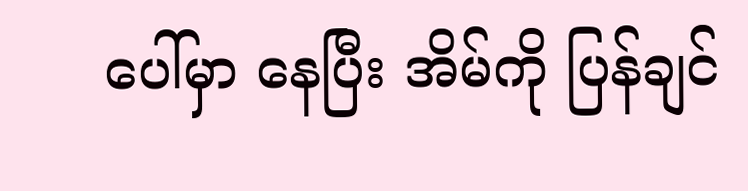ပေါ်မှာ နေပြီး အိမ်ကို ပြန်ချင်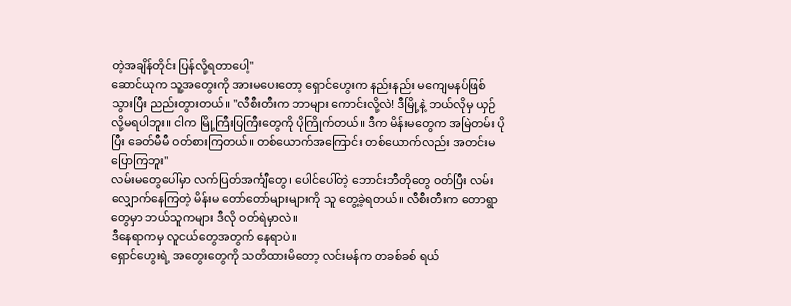တဲ့အချိန်တိုင်း ပြန်လို့ရတာပေါ့"
ဆောင်ယုက သူ့အတွေးကို အားမပေးတော့ ရှောင်ဟွေးက နည်းနည်း မကျေမနပ်ဖြစ်သွားပြီး ညည်းတွားတယ်။ "လီစီးတီးက ဘာများ ကောင်းလို့လဲ! ဒီမြို့နဲ့ ဘယ်လိုမှ ယှဉ်လို့မရပါဘူး။ ငါက မြို့ကြီးပြကြီးတွေကို ပိုကြိုက်တယ်။ ဒီက မိန်းမတွေက အမြဲတမ်း ပိုပြီး ခေတ်မီမီ ဝတ်စားကြတယ်။ တစ်ယောက်အကြောင်း တစ်ယောက်လည်း အတင်းမပြောကြဘူး"
လမ်းမတွေပေါ်မှာ လက်ပြတ်အင်္ကျီတွေ၊ ပေါင်ပေါ်တဲ့ ဘောင်းဘီတိုတွေ ဝတ်ပြီး လမ်းလျှောက်နေကြတဲ့ မိန်းမ တော်တော်များများကို သူ တွေ့ခဲ့ရတယ်။ လီစီးတီးက တောရွာတွေမှာ ဘယ်သူကများ ဒီလို ဝတ်ရဲမှာလဲ။
ဒီနေရာကမှ လူငယ်တွေအတွက် နေရာပဲ။
ရှောင်ဟွေးရဲ့ အတွေးတွေကို သတိထားမိတော့ လင်းမန်က တခစ်ခစ် ရယ်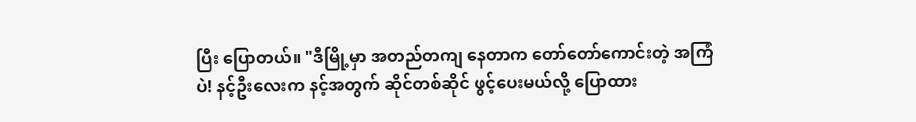ပြီး ပြောတယ်။ "ဒီမြို့မှာ အတည်တကျ နေတာက တော်တော်ကောင်းတဲ့ အကြံပဲ! နင့်ဦးလေးက နင့်အတွက် ဆိုင်တစ်ဆိုင် ဖွင့်ပေးမယ်လို့ ပြောထား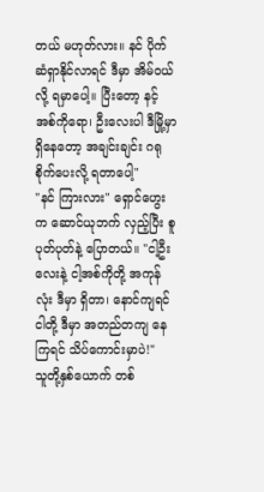တယ် မဟုတ်လား။ နင် ပိုက်ဆံရှာနိုင်လာရင် ဒီမှာ အိမ်ဝယ်လို့ ရမှာပေါ့။ ပြီးတော့ နင့်အစ်ကိုရော၊ ဦးလေးပါ ဒီမြို့မှာ ရှိနေတော့ အချင်းချင်း ဂရုစိုက်ပေးလို့ ရတာပေါ့"
"နင် ကြားလား" ရှောင်ဟွေးက ဆောင်ယုဘက် လှည့်ပြီး စူပုတ်ပုတ်နဲ့ ပြောတယ်။ "ငါ့ဦးလေးနဲ့ ငါ့အစ်ကိုတို့ အကုန်လုံး ဒီမှာ ရှိတာ၊ နောင်ကျရင် ငါတို့ ဒီမှာ အတည်တကျ နေကြရင် သိပ်ကောင်းမှာပဲ!"
သူတို့နှစ်ယောက် တစ်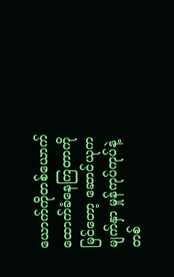ယောက်ကိုတစ်ယောက် ထောက်ခံနေကြတာကို မြင်တော့ ဆောင်ယုက မျက်နှာ မှုန်ကုပ်ကုပ်နဲ့ တစ်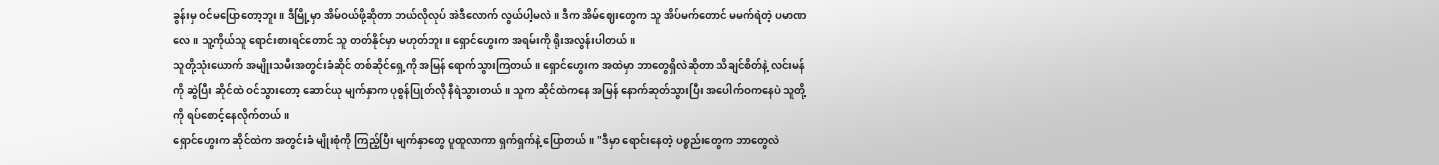ခွန်းမှ ဝင်မပြောတော့ဘူး။ ဒီမြို့မှာ အိမ်ဝယ်ဖို့ဆိုတာ ဘယ်လိုလုပ် အဲဒီလောက် လွယ်ပါ့မလဲ။ ဒီက အိမ်ဈေးတွေက သူ အိပ်မက်တောင် မမက်ရဲတဲ့ ပမာဏလေ။ သူ့ကိုယ်သူ ရောင်းစားရင်တောင် သူ တတ်နိုင်မှာ မဟုတ်ဘူး။ ရှောင်ဟွေးက အရမ်းကို ရိုးအလွန်းပါတယ်။
သူတို့သုံးယောက် အမျိုးသမီးအတွင်းခံဆိုင် တစ်ဆိုင်ရှေ့ကို အမြန် ရောက်သွားကြတယ်။ ရှောင်ဟွေးက အထဲမှာ ဘာတွေရှိလဲဆိုတာ သိချင်စိတ်နဲ့ လင်းမန်ကို ဆွဲပြီး ဆိုင်ထဲ ဝင်သွားတော့ ဆောင်ယု မျက်နှာက ပုစွန်ပြုတ်လို နီရဲသွားတယ်။ သူက ဆိုင်ထဲကနေ အမြန် နောက်ဆုတ်သွားပြီး အပေါက်ဝကနေပဲ သူတို့ကို ရပ်စောင့်နေလိုက်တယ်။
ရှောင်ဟွေးက ဆိုင်ထဲက အတွင်းခံ မျိုးစုံကို ကြည့်ပြီး မျက်နှာတွေ ပူထူလာကာ ရှက်ရှက်နဲ့ ပြောတယ်။ "ဒီမှာ ရောင်းနေတဲ့ ပစ္စည်းတွေက ဘာတွေလဲ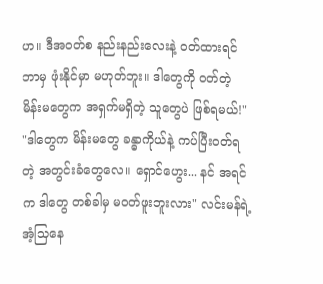ဟ။ ဒီအဝတ်စ နည်းနည်းလေးနဲ့ ဝတ်ထားရင် ဘာမှ ဖုံးနိုင်မှာ မဟုတ်ဘူး။ ဒါတွေကို ဝတ်တဲ့ မိန်းမတွေက အရှက်မရှိတဲ့ သူတွေပဲ ဖြစ်ရမယ်!"
"ဒါတွေက မိန်းမတွေ ခန္ဓာကိုယ်နဲ့ ကပ်ပြီးဝတ်ရတဲ့ အတွင်းခံတွေလေ။ ရှောင်ဟွေး... နင် အရင်က ဒါတွေ တစ်ခါမှ မဝတ်ဖူးဘူးလား" လင်းမန်ရဲ့ အံ့သြနေ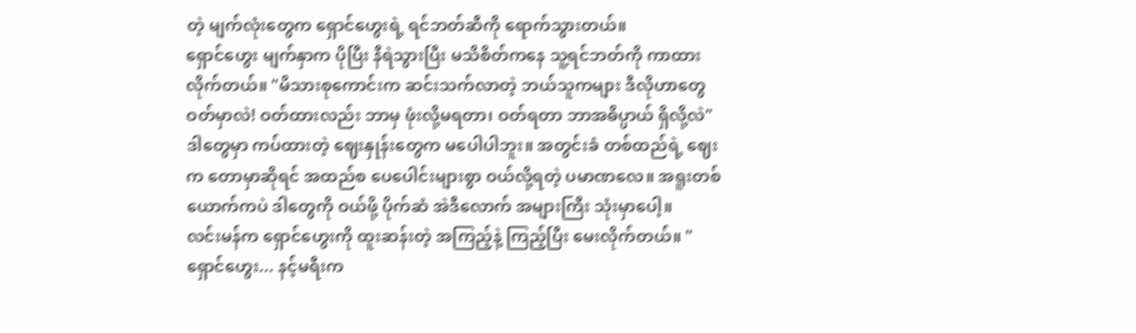တဲ့ မျက်လုံးတွေက ရှောင်ဟွေးရဲ့ ရင်ဘတ်ဆီကို ရောက်သွားတယ်။
ရှောင်ဟွေး မျက်နှာက ပိုပြီး နီရဲသွားပြီး မသိစိတ်ကနေ သူ့ရင်ဘတ်ကို ကာထားလိုက်တယ်။ "မိသားစုကောင်းက ဆင်းသက်လာတဲ့ ဘယ်သူကများ ဒီလိုဟာတွေ ဝတ်မှာလဲ! ဝတ်ထားလည်း ဘာမှ ဖုံးလို့မရတာ၊ ဝတ်ရတာ ဘာအဓိပ္ပာယ် ရှိလို့လဲ"
ဒါတွေမှာ ကပ်ထားတဲ့ ဈေးနှုန်းတွေက မပေါပါဘူး။ အတွင်းခံ တစ်ထည်ရဲ့ ဈေးက တောမှာဆိုရင် အထည်စ ပေပေါင်းများစွာ ဝယ်လို့ရတဲ့ ပမာဏလေ။ အရူးတစ်ယောက်ကပဲ ဒါတွေကို ဝယ်ဖို့ ပိုက်ဆံ အဲဒီလောက် အများကြီး သုံးမှာပေါ့။
လင်းမန်က ရှောင်ဟွေးကို ထူးဆန်းတဲ့ အကြည့်နဲ့ ကြည့်ပြီး မေးလိုက်တယ်။ "ရှောင်ဟွေး... နင့်မရီးက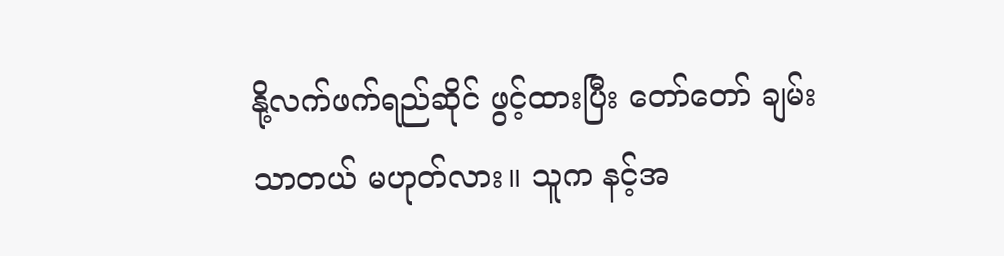နို့လက်ဖက်ရည်ဆိုင် ဖွင့်ထားပြီး တော်တော် ချမ်းသာတယ် မဟုတ်လား။ သူက နင့်အ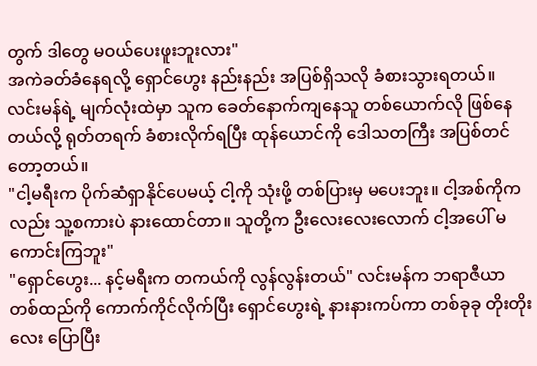တွက် ဒါတွေ မဝယ်ပေးဖူးဘူးလား"
အကဲခတ်ခံနေရလို့ ရှောင်ဟွေး နည်းနည်း အပြစ်ရှိသလို ခံစားသွားရတယ်။ လင်းမန်ရဲ့ မျက်လုံးထဲမှာ သူက ခေတ်နောက်ကျနေသူ တစ်ယောက်လို ဖြစ်နေတယ်လို့ ရုတ်တရက် ခံစားလိုက်ရပြီး ထုန်ယောင်ကို ဒေါသတကြီး အပြစ်တင်တော့တယ်။
"ငါ့မရီးက ပိုက်ဆံရှာနိုင်ပေမယ့် ငါ့ကို သုံးဖို့ တစ်ပြားမှ မပေးဘူး။ ငါ့အစ်ကိုကလည်း သူ့စကားပဲ နားထောင်တာ။ သူတို့က ဦးလေးလေးလောက် ငါ့အပေါ် မကောင်းကြဘူး"
"ရှောင်ဟွေး... နင့်မရီးက တကယ်ကို လွန်လွန်းတယ်" လင်းမန်က ဘရာဇီယာ တစ်ထည်ကို ကောက်ကိုင်လိုက်ပြီး ရှောင်ဟွေးရဲ့ နားနားကပ်ကာ တစ်ခုခု တိုးတိုးလေး ပြောပြီး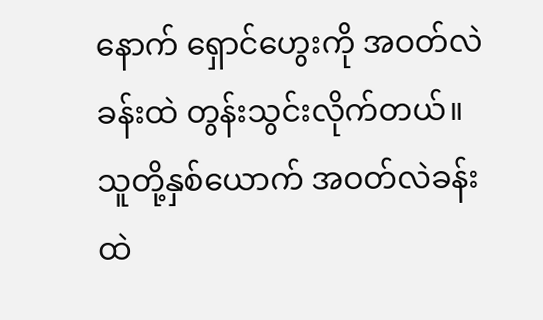နောက် ရှောင်ဟွေးကို အဝတ်လဲခန်းထဲ တွန်းသွင်းလိုက်တယ်။
သူတို့နှစ်ယောက် အဝတ်လဲခန်းထဲ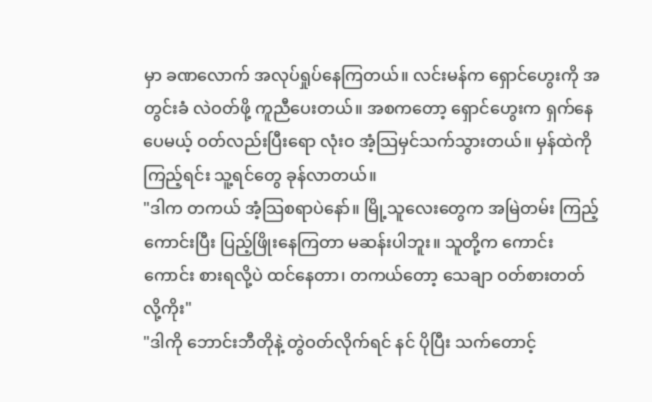မှာ ခဏလောက် အလုပ်ရှုပ်နေကြတယ်။ လင်းမန်က ရှောင်ဟွေးကို အတွင်းခံ လဲဝတ်ဖို့ ကူညီပေးတယ်။ အစကတော့ ရှောင်ဟွေးက ရှက်နေပေမယ့် ဝတ်လည်းပြီးရော လုံးဝ အံ့သြမှင်သက်သွားတယ်။ မှန်ထဲကို ကြည့်ရင်း သူ့ရင်တွေ ခုန်လာတယ်။
"ဒါက တကယ် အံ့သြစရာပဲနော်။ မြို့သူလေးတွေက အမြဲတမ်း ကြည့်ကောင်းပြီး ပြည့်ဖြိုးနေကြတာ မဆန်းပါဘူး။ သူတို့က ကောင်းကောင်း စားရလို့ပဲ ထင်နေတာ၊ တကယ်တော့ သေချာ ဝတ်စားတတ်လို့ကိုး"
"ဒါကို ဘောင်းဘီတိုနဲ့ တွဲဝတ်လိုက်ရင် နင် ပိုပြီး သက်တောင့်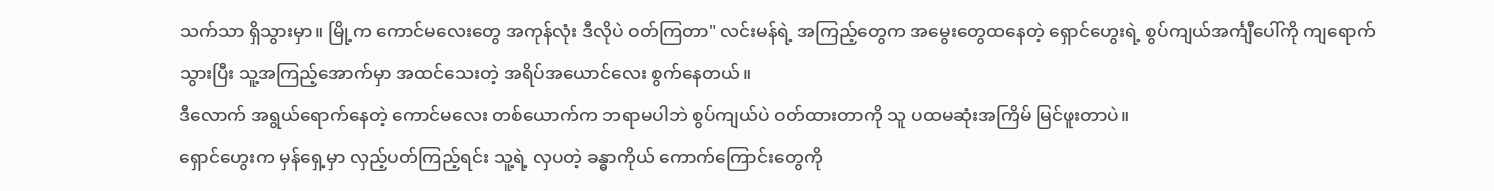သက်သာ ရှိသွားမှာ။ မြို့က ကောင်မလေးတွေ အကုန်လုံး ဒီလိုပဲ ဝတ်ကြတာ" လင်းမန်ရဲ့ အကြည့်တွေက အမွေးတွေထနေတဲ့ ရှောင်ဟွေးရဲ့ စွပ်ကျယ်အင်္ကျီပေါ်ကို ကျရောက်သွားပြီး သူ့အကြည့်အောက်မှာ အထင်သေးတဲ့ အရိပ်အယောင်လေး စွက်နေတယ်။
ဒီလောက် အရွယ်ရောက်နေတဲ့ ကောင်မလေး တစ်ယောက်က ဘရာမပါဘဲ စွပ်ကျယ်ပဲ ဝတ်ထားတာကို သူ ပထမဆုံးအကြိမ် မြင်ဖူးတာပဲ။
ရှောင်ဟွေးက မှန်ရှေ့မှာ လှည့်ပတ်ကြည့်ရင်း သူ့ရဲ့ လှပတဲ့ ခန္ဓာကိုယ် ကောက်ကြောင်းတွေကို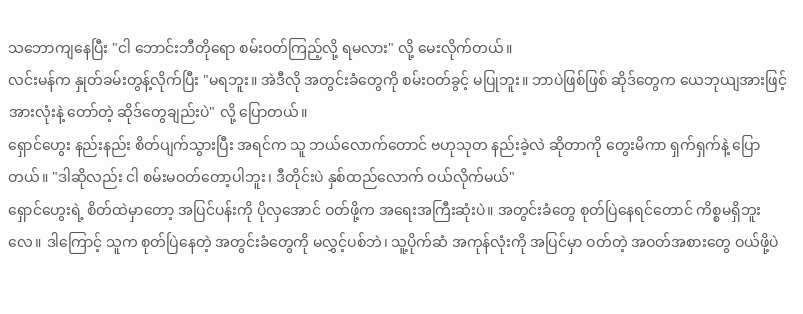သဘောကျနေပြီး "ငါ ဘောင်းဘီတိုရော စမ်းဝတ်ကြည့်လို့ ရမလား" လို့ မေးလိုက်တယ်။
လင်းမန်က နှုတ်ခမ်းတွန့်လိုက်ပြီး "မရဘူး။ အဲဒီလို အတွင်းခံတွေကို စမ်းဝတ်ခွင့် မပြုဘူး။ ဘာပဲဖြစ်ဖြစ် ဆိုဒ်တွေက ယေဘုယျအားဖြင့် အားလုံးနဲ့ တော်တဲ့ ဆိုဒ်တွေချည်းပဲ" လို့ ပြောတယ်။
ရှောင်ဟွေး နည်းနည်း စိတ်ပျက်သွားပြီး အရင်က သူ ဘယ်လောက်တောင် ဗဟုသုတ နည်းခဲ့လဲ ဆိုတာကို တွေးမိကာ ရှက်ရှက်နဲ့ ပြောတယ်။ "ဒါဆိုလည်း ငါ စမ်းမဝတ်တော့ပါဘူး၊ ဒီတိုင်းပဲ နှစ်ထည်လောက် ဝယ်လိုက်မယ်"
ရှောင်ဟွေးရဲ့ စိတ်ထဲမှာတော့ အပြင်ပန်းကို ပိုလှအောင် ဝတ်ဖို့က အရေးအကြီးဆုံးပဲ။ အတွင်းခံတွေ စုတ်ပြဲနေရင်တောင် ကိစ္စမရှိဘူးလေ။ ဒါကြောင့် သူက စုတ်ပြဲနေတဲ့ အတွင်းခံတွေကို မလွှင့်ပစ်ဘဲ၊ သူ့ပိုက်ဆံ အကုန်လုံးကို အပြင်မှာ ဝတ်တဲ့ အဝတ်အစားတွေ ဝယ်ဖို့ပဲ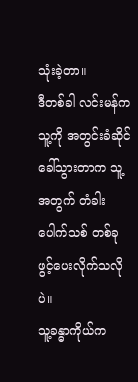သုံးခဲ့တာ။
ဒီတစ်ခါ လင်းမန်က သူ့ကို အတွင်းခံဆိုင် ခေါ်သွားတာက သူ့အတွက် တံခါးပေါက်သစ် တစ်ခု ဖွင့်ပေးလိုက်သလိုပဲ။
သူ့ခန္ဓာကိုယ်က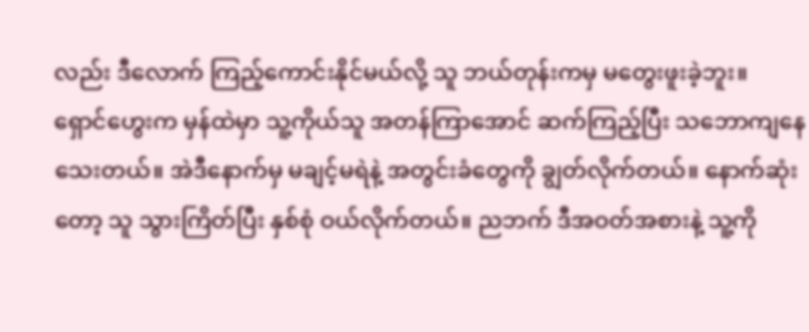လည်း ဒီလောက် ကြည့်ကောင်းနိုင်မယ်လို့ သူ ဘယ်တုန်းကမှ မတွေးဖူးခဲ့ဘူး။
ရှောင်ဟွေးက မှန်ထဲမှာ သူ့ကိုယ်သူ အတန်ကြာအောင် ဆက်ကြည့်ပြီး သဘောကျနေသေးတယ်။ အဲဒီနောက်မှ မချင့်မရဲနဲ့ အတွင်းခံတွေကို ချွတ်လိုက်တယ်။ နောက်ဆုံးတော့ သူ သွားကြိတ်ပြီး နှစ်စုံ ဝယ်လိုက်တယ်။ ညဘက် ဒီအဝတ်အစားနဲ့ သူ့ကို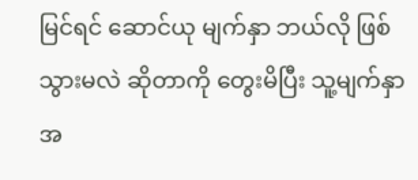မြင်ရင် ဆောင်ယု မျက်နှာ ဘယ်လို ဖြစ်သွားမလဲ ဆိုတာကို တွေးမိပြီး သူ့မျက်နှာ အ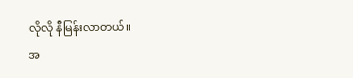လိုလို နီမြန်းလာတယ်။
အ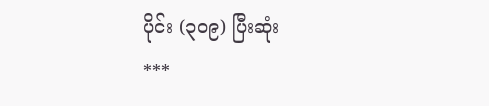ပိုင်း (၃၀၉) ပြီးဆုံး
***